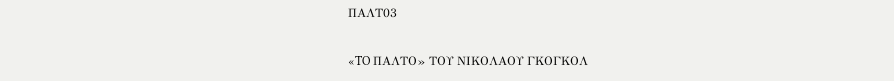ΠΑΛΤ03

«TO ΠΑΛΤΟ» ΤΟΥ ΝΙΚΟΛΑΟΥ ΓΚΟΓΚΟΛ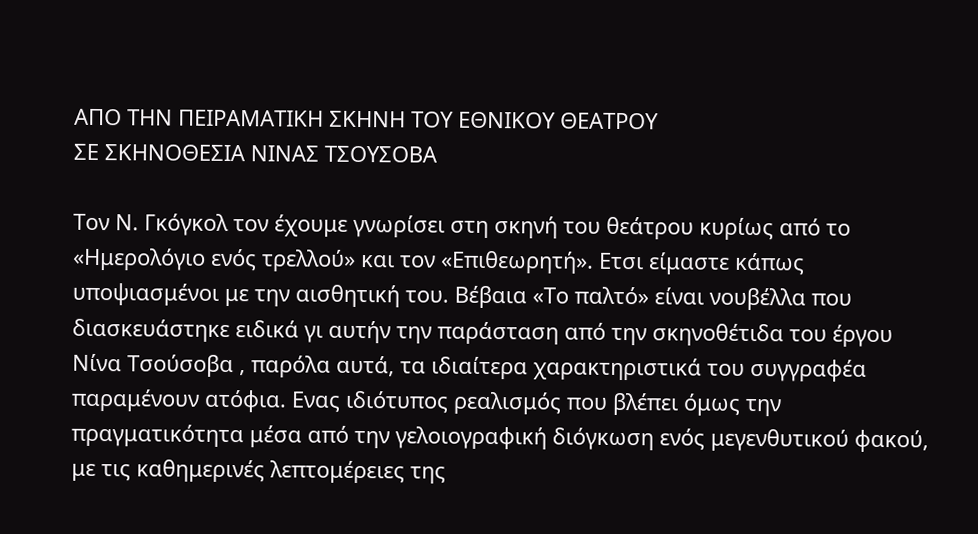ΑΠΟ ΤΗΝ ΠΕΙΡΑΜΑΤΙΚΗ ΣΚΗΝΗ ΤΟΥ ΕΘΝΙΚΟΥ ΘΕΑΤΡΟΥ
ΣΕ ΣΚΗΝΟΘΕΣΙΑ ΝΙΝΑΣ ΤΣΟΥΣΟΒΑ

Τον Ν. Γκόγκολ τον έχουμε γνωρίσει στη σκηνή του θεάτρου κυρίως από το
«Ημερολόγιο ενός τρελλού» και τον «Επιθεωρητή». Ετσι είμαστε κάπως
υποψιασμένοι με την αισθητική του. Βέβαια «Το παλτό» είναι νουβέλλα που
διασκευάστηκε ειδικά γι αυτήν την παράσταση από την σκηνοθέτιδα του έργου
Νίνα Τσούσοβα , παρόλα αυτά, τα ιδιαίτερα χαρακτηριστικά του συγγραφέα
παραμένουν ατόφια. Ενας ιδιότυπος ρεαλισμός που βλέπει όμως την
πραγματικότητα μέσα από την γελοιογραφική διόγκωση ενός μεγενθυτικού φακού,
με τις καθημερινές λεπτομέρειες της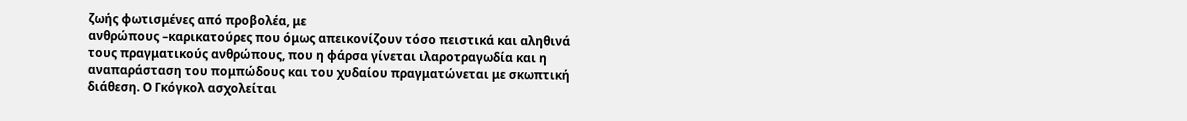ζωής φωτισμένες από προβολέα, με
ανθρώπους –καρικατούρες που όμως απεικονίζουν τόσο πειστικά και αληθινά
τους πραγματικούς ανθρώπους, που η φάρσα γίνεται ιλαροτραγωδία και η
αναπαράσταση του πομπώδους και του χυδαίου πραγματώνεται με σκωπτική
διάθεση. Ο Γκόγκολ ασχολείται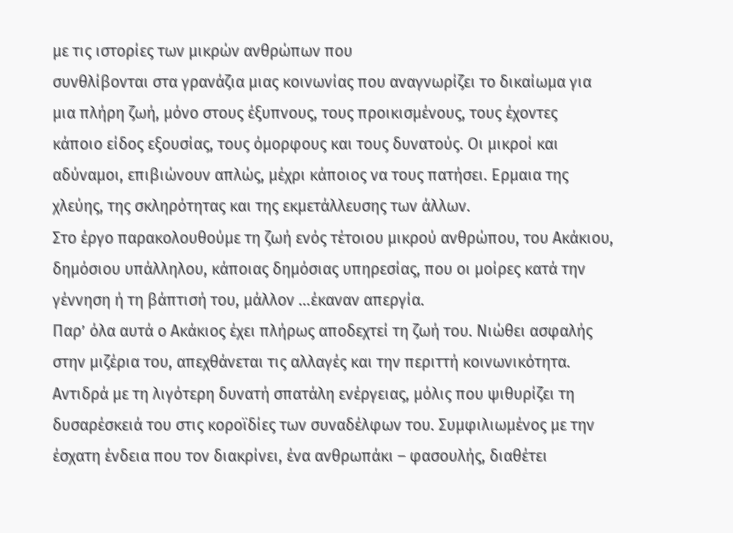με τις ιστορίες των μικρών ανθρώπων που
συνθλίβονται στα γρανάζια μιας κοινωνίας που αναγνωρίζει το δικαίωμα για
μια πλήρη ζωή, μόνο στους έξυπνους, τους προικισμένους, τους έχοντες
κάποιο είδος εξουσίας, τους όμορφους και τους δυνατούς. Οι μικροί και
αδύναμοι, επιβιώνουν απλώς, μέχρι κάποιος να τους πατήσει. Ερμαια της
χλεύης, της σκληρότητας και της εκμετάλλευσης των άλλων.
Στο έργο παρακολουθούμε τη ζωή ενός τέτοιου μικρού ανθρώπου, του Ακάκιου,
δημόσιου υπάλληλου, κάποιας δημόσιας υπηρεσίας, που οι μοίρες κατά την
γέννηση ή τη βάπτισή του, μάλλον …έκαναν απεργία.
Παρ’ όλα αυτά ο Ακάκιος έχει πλήρως αποδεχτεί τη ζωή του. Νιώθει ασφαλής
στην μιζέρια του, απεχθάνεται τις αλλαγές και την περιττή κοινωνικότητα.
Αντιδρά με τη λιγότερη δυνατή σπατάλη ενέργειας, μόλις που ψιθυρίζει τη
δυσαρέσκειά του στις κοροϊδίες των συναδέλφων του. Συμφιλιωμένος με την
έσχατη ένδεια που τον διακρίνει, ένα ανθρωπάκι – φασουλής, διαθέτει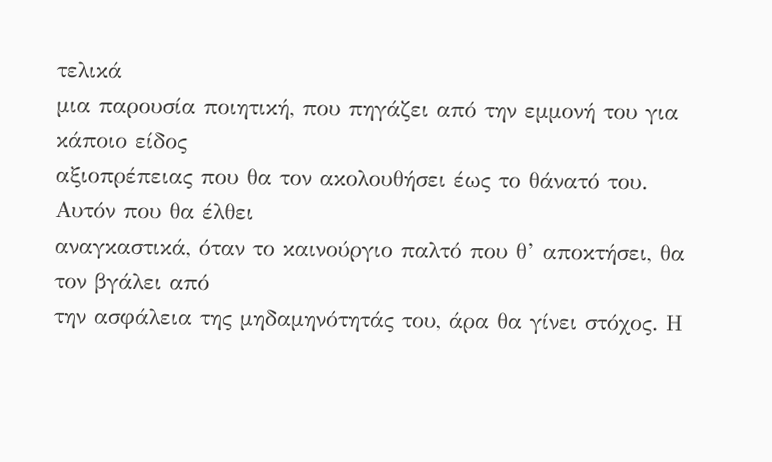τελικά
μια παρουσία ποιητική, που πηγάζει από την εμμονή του για κάποιο είδος
αξιοπρέπειας που θα τον ακολουθήσει έως το θάνατό του. Αυτόν που θα έλθει
αναγκαστικά, όταν το καινούργιο παλτό που θ’ αποκτήσει, θα τον βγάλει από
την ασφάλεια της μηδαμηνότητάς του, άρα θα γίνει στόχος. Η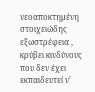νεοαποκτημένη
στοιχειώδης εξωστρέφεια , κρύβει κινδύνους που δεν έχει εκπαιδευτεί ν’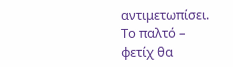αντιμετωπίσει. Το παλτό – φετίχ θα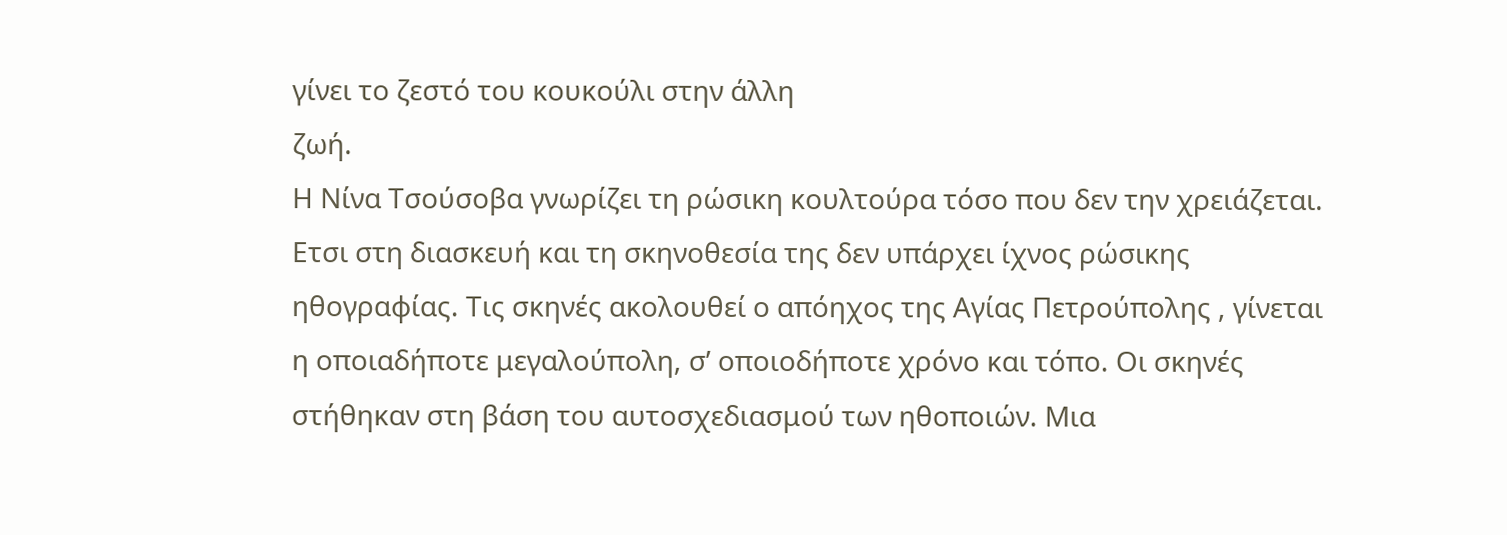γίνει το ζεστό του κουκούλι στην άλλη
ζωή.
Η Νίνα Τσούσοβα γνωρίζει τη ρώσικη κουλτούρα τόσο που δεν την χρειάζεται.
Ετσι στη διασκευή και τη σκηνοθεσία της δεν υπάρχει ίχνος ρώσικης
ηθογραφίας. Τις σκηνές ακολουθεί ο απόηχος της Αγίας Πετρούπολης , γίνεται
η οποιαδήποτε μεγαλούπολη, σ’ οποιοδήποτε χρόνο και τόπο. Οι σκηνές
στήθηκαν στη βάση του αυτοσχεδιασμού των ηθοποιών. Μια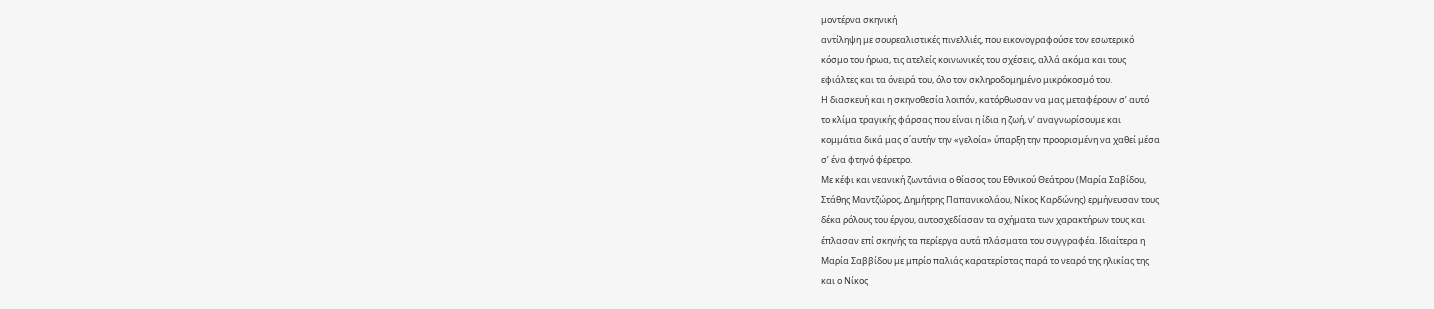μοντέρνα σκηνική
αντίληψη με σουρεαλιστικές πινελλιές, που εικονογραφούσε τον εσωτερικό
κόσμο του ήρωα, τις ατελείς κοινωνικές του σχέσεις, αλλά ακόμα και τους
εφιάλτες και τα όνειρά του, όλο τον σκληροδομημένο μικρόκοσμό του.
Η διασκευή και η σκηνοθεσία λοιπόν, κατόρθωσαν να μας μεταφέρουν σ’ αυτό
το κλίμα τραγικής φάρσας που είναι η ίδια η ζωή, ν’ αναγνωρίσουμε και
κομμάτια δικά μας σ΄αυτήν την «γελοία» ύπαρξη την προορισμένη να χαθεί μέσα
σ’ ένα φτηνό φέρετρο.
Με κέφι και νεανική ζωντάνια ο θίασος του Εθνικού Θεάτρου (Μαρία Σαβίδου,
Στάθης Μαντζώρος, Δημήτρης Παπανικολάου, Νίκος Καρδώνης) ερμήνευσαν τους
δέκα ρόλους του έργου, αυτοσχεδίασαν τα σχήματα των χαρακτήρων τους και
έπλασαν επί σκηνής τα περίεργα αυτά πλάσματα του συγγραφέα. Ιδιαίτερα η
Μαρία Σαββίδου με μπρίο παλιάς καρατερίστας παρά το νεαρό της ηλικίας της
και ο Νίκος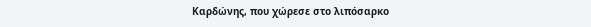Καρδώνης, που χώρεσε στο λιπόσαρκο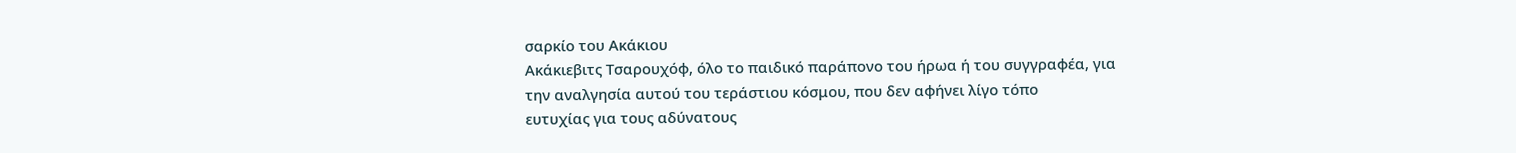σαρκίο του Ακάκιου
Ακάκιεβιτς Τσαρουχόφ, όλο το παιδικό παράπονο του ήρωα ή του συγγραφέα, για
την αναλγησία αυτού του τεράστιου κόσμου, που δεν αφήνει λίγο τόπο
ευτυχίας για τους αδύνατους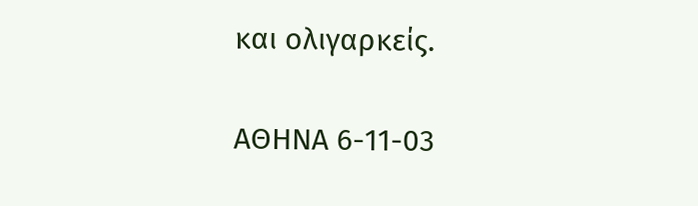και ολιγαρκείς.

ΑΘΗΝΑ 6-11-03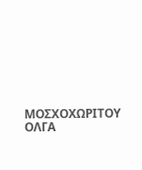ΜΟΣΧΟΧΩΡΙΤΟΥ ΟΛΓΑ